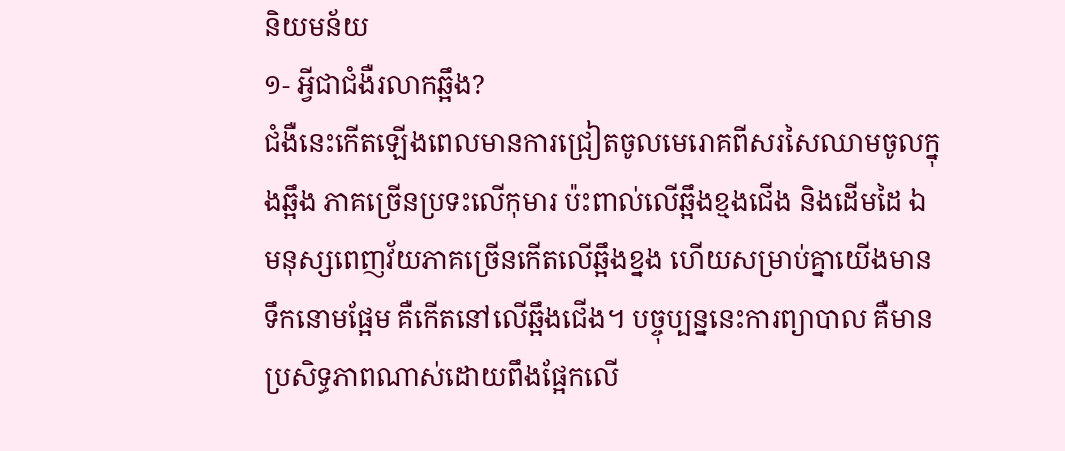និយមន័យ
១- អ្វីជាជំងឺរលាកឆ្អឹង?
ជំងឺនេះកើតឡើងពេលមានការជ្រៀតចូលមេរោគពីសរសៃឈាមចូលក្នុងឆ្អឹង ភាគច្រើនប្រទះលើកុមារ ប៉ះពាល់លើឆ្អឹងខ្មងជើង និងដើមដៃ ឯមនុស្សពេញវ័យភាគច្រើនកើតលើឆ្អឹងខ្នង ហើយសម្រាប់គ្នាយើងមានទឹកនោមផ្អែម គឺកើតនៅលើឆ្អឹងជើង។ បច្ចុប្បន្ននេះការព្យាបាល គឺមានប្រសិទ្ធភាពណាស់ដោយពឹងផ្អែកលើ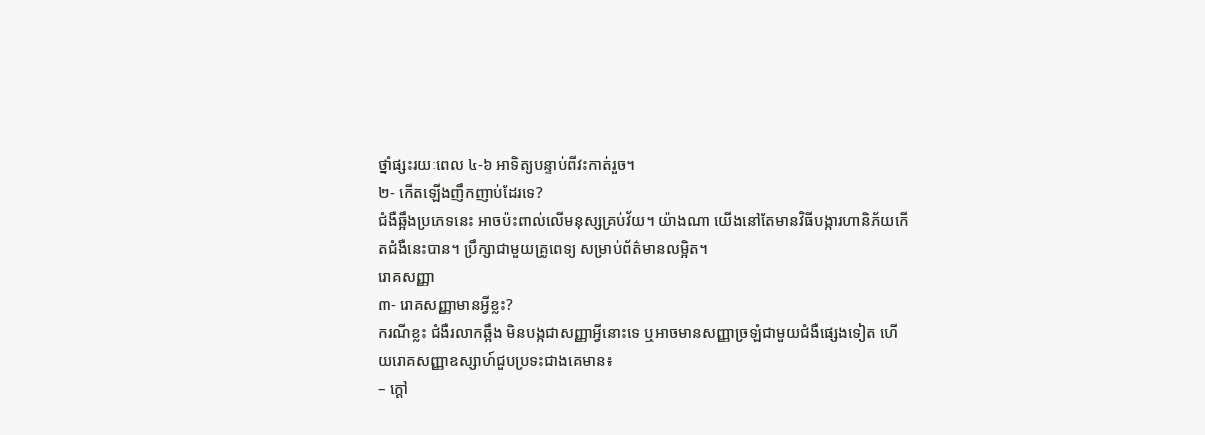ថ្នាំផ្សះរយៈពេល ៤-៦ អាទិត្យបន្ទាប់ពីវះកាត់រួច។
២- កើតឡើងញឹកញាប់ដែរទេ?
ជំងឺឆ្អឹងប្រភេទនេះ អាចប៉ះពាល់លើមនុស្សគ្រប់វ័យ។ យ៉ាងណា យើងនៅតែមានវិធីបង្ការហានិភ័យកើតជំងឺនេះបាន។ បឹ្រក្សាជាមួយគ្រូពេទ្យ សម្រាប់ព័ត៌មានលម្អិត។
រោគសញ្ញា
៣- រោគសញ្ញាមានអ្វីខ្លះ?
ករណីខ្លះ ជំងឺរលាកឆ្អឹង មិនបង្កជាសញ្ញាអ្វីនោះទេ ឬអាចមានសញ្ញាច្រឡំជាមួយជំងឺផ្សេងទៀត ហើយរោគសញ្ញាឧស្សាហ៍ជួបប្រទះជាងគេមាន៖
– ក្ដៅ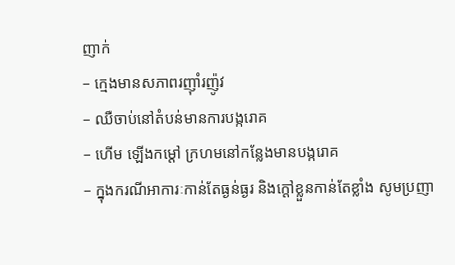ញាក់
– ក្មេងមានសភាពរញ៉ាំរញ៉ូវ
– ឈឺចាប់នៅតំបន់មានការបង្ករោគ
– ហើម ឡើងកម្ដៅ ក្រហមនៅកន្លែងមានបង្ករោគ
– ក្នុងករណីអាការៈកាន់តែធ្ងន់ធ្ងរ និងក្ដៅខ្លួនកាន់តែខ្លាំង សូមប្រញា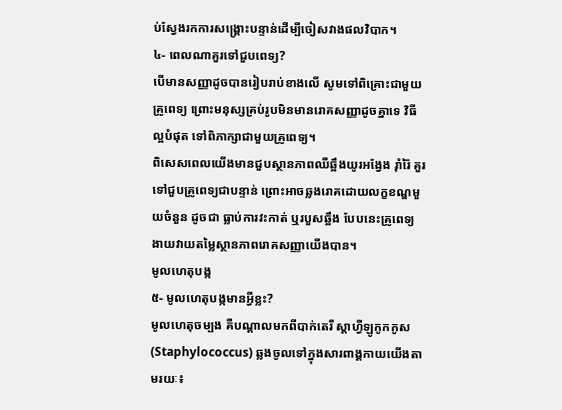ប់ស្វែងរកការសង្គ្រោះបន្ទាន់ដើម្បីចៀសវាងផលវិបាក។
៤- ពេលណាគួរទៅជួបពេទ្យ?
បើមានសញ្ញាដូចបានរៀបរាប់ខាងលើ សូមទៅពិគ្រោះជាមួយគ្រូពេទ្យ ព្រោះមនុស្សគ្រប់រូបមិនមានរោគសញ្ញាដូចគ្នាទេ វិធីល្អបំផុត ទៅពិភាក្សាជាមួយគ្រូពេទ្យ។
ពិសេសពេលយើងមានជួបស្ថានភាពឈឺឆ្អឹងយូរអង្វែង រ៉ាំរ៉ៃ គួរទៅជួបគ្រូពេទ្យជាបន្ទាន់ ព្រោះអាចឆ្លងរោគដោយលក្ខខណ្ឌមួយចំនួន ដូចជា ធ្លាប់ការវះកាត់ ឬរបួសឆ្អឹង បែបនេះគ្រូពេទ្យងាយវាយតម្លៃស្ថានភាពរោគសញ្ញាយើងបាន។
មូលហេតុបង្ក
៥- មូលហេតុបង្កមានអ្វីខ្លះ?
មូលហេតុចម្បង គឺបណ្តាលមកពីបាក់តេរី ស្តាហ្វីឡូកូកកូស (Staphylococcus) ឆ្លងចូលទៅក្នុងសារពាង្គកាយយើងតាមរយៈ៖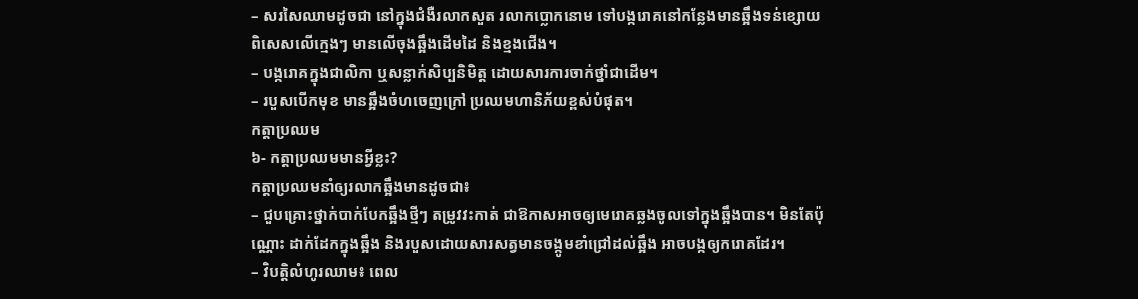– សរសៃឈាមដូចជា នៅក្នុងជំងឺរលាកសួត រលាកប្លោកនោម ទៅបង្ករោគនៅកន្លែងមានឆ្អឹងទន់ខ្សោយ ពិសេសលើក្មេងៗ មានលើចុងឆ្អឹងដើមដៃ និងខ្មងជើង។
– បង្ករោគក្នុងជាលិកា ឬសន្លាក់សិប្បនិមិត្ត ដោយសារការចាក់ថ្នាំជាដើម។
– របួសបើកមុខ មានឆ្អឹងចំហចេញក្រៅ ប្រឈមហានិភ័យខ្ពស់បំផុត។
កត្តាប្រឈម
៦- កត្តាប្រឈមមានអ្វីខ្លះ?
កត្តាប្រឈមនាំឲ្យរលាកឆ្អឹងមានដូចជា៖
– ជួបគ្រោះថ្នាក់បាក់បែកឆ្អឹងថ្មីៗ តម្រូវវះកាត់ ជាឱកាសអាចឲ្យមេរោគឆ្លងចូលទៅក្នុងឆ្អឹងបាន។ មិនតែប៉ុណ្ណោះ ដាក់ដែកក្នុងឆ្អឹង និងរបួសដោយសារសត្វមានចង្កូមខាំជ្រៅដល់ឆ្អឹង អាចបង្កឲ្យករោគដែរ។
– វិបត្តិលំហូរឈាម៖ ពេល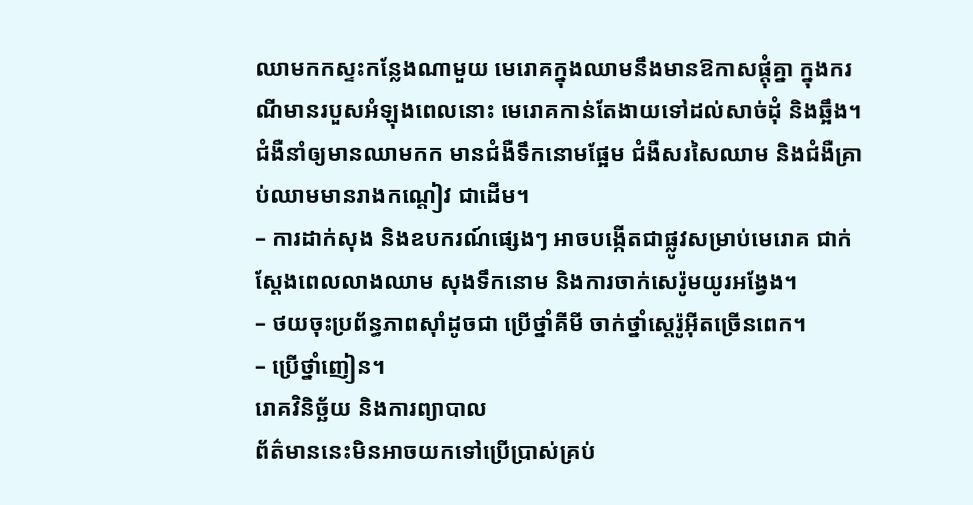ឈាមកកស្ទះកន្លែងណាមួយ មេរោគក្នុងឈាមនឹងមានឱកាសផ្ដុំគ្នា ក្នុងករណីមានរបួសអំឡុងពេលនោះ មេរោគកាន់តែងាយទៅដល់សាច់ដុំ និងឆ្អឹង។ ជំងឺនាំឲ្យមានឈាមកក មានជំងឺទឹកនោមផ្អែម ជំងឺសរសៃឈាម និងជំងឺគ្រាប់ឈាមមានរាងកណ្ដៀវ ជាដើម។
– ការដាក់សុង និងឧបករណ៍ផ្សេងៗ អាចបង្កើតជាផ្លូវសម្រាប់មេរោគ ជាក់ស្តែងពេលលាងឈាម សុងទឹកនោម និងការចាក់សេរ៉ូមយូរអង្វែង។
– ថយចុះប្រព័ន្ធភាពស៊ាំដូចជា ប្រើថ្នាំគីមី ចាក់ថ្នាំស្តេរ៉ូអ៊ីតច្រើនពេក។
– ប្រើថ្នាំញៀន។
រោគវិនិច្ឆ័យ និងការព្យាបាល
ព័ត៌មាននេះមិនអាចយកទៅប្រើប្រាស់គ្រប់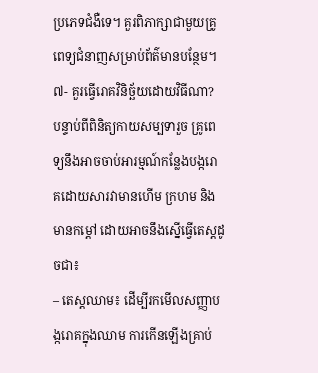ប្រភេទជំងឺទេ។ គួរពិភាក្សាជាមួយគ្រូពេទ្យជំនាញសម្រាប់ព័ត៌មានបន្ថែម។
៧- គួរធ្វើរោគវិនិច្ឆ័យដោយវិធីណា?
បន្ទាប់ពីពិនិត្យកាយសម្បទារួច គ្រូពេទ្យនឹងអាចចាប់អារម្មណ៍កន្លែងបង្ករោគដោយសារវាមានហើម ក្រហម និងមានកម្ដៅ ដោយអាចនឹងស្នើធ្វើតេស្តដូចជា៖
– តេស្តឈាម៖ ដើម្បីរកមើលសញ្ញាបង្ករោគក្នុងឈាម ការកើនឡើងគ្រាប់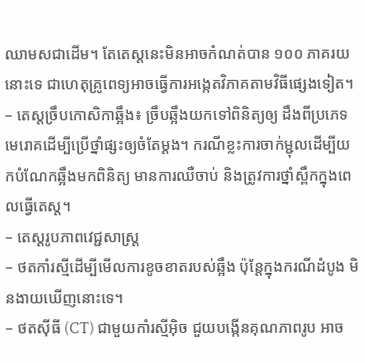ឈាមសជាដើម។ តែតេស្តនេះមិនអាចកំណត់បាន ១០០ ភាគរយនោះទេ ជាហេតុគ្រូពេទ្យអាចធ្វើការអង្កេតវិភាគតាមវិធីផ្សេងទៀត។
– តេស្តច្រឹបកោសិកាឆ្អឹង៖ ច្រឹបឆ្អឹងយកទៅពិនិត្យឲ្យ ដឹងពីប្រភេទមេរោគដើម្បីប្រើថ្នាំផ្សះឲ្យចំតែម្ដង។ ករណីខ្លះការចាក់ម្ជុលដើម្បីយកបំណែកឆ្អឹងមកពិនិត្យ មានការឈឺចាប់ និងត្រូវការថ្នាំស្ពឹកក្នុងពេលធ្វើតេស្ត។
– តេស្តរូបភាពវេជ្ជសាស្ត្រ
– ថតកាំរស្មីដើម្បីមើលការខូចខាតរបស់ឆ្អឹង ប៉ុន្តែក្នុងករណីដំបូង មិនងាយឃើញនោះទេ។
– ថតស៊ីធី (CT) ជាមួយកាំរស្មីអ៊ិច ជួយបង្កើនគុណភាពរូប អាច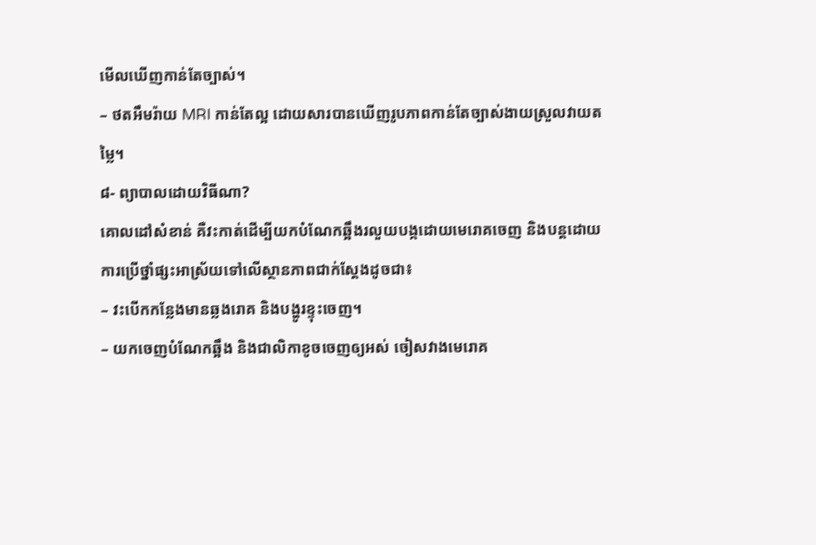មើលឃើញកាន់តែច្បាស់។
– ថតអឹមរ៉ាយ MRI កាន់តែល្អ ដោយសារបានឃើញរូបភាពកាន់តែច្បាស់ងាយស្រួលវាយតម្លៃ។
៨- ព្យាបាលដោយវិធីណា?
គោលដៅសំខាន់ គឺវះកាត់ដើម្បីយកបំណែកឆ្អឹងរលួយបង្កដោយមេរោគចេញ និងបន្តដោយការប្រើថ្នាំផ្សះអាស្រ័យទៅលើស្ថានភាពជាក់ស្ដែងដូចជា៖
– វះបើកកន្លែងមានឆ្លងរោគ និងបង្ហូរខ្ទុះចេញ។
– យកចេញបំណែកឆ្អឹង និងជាលិកាខូចចេញឲ្យអស់ ចៀសវាងមេរោគ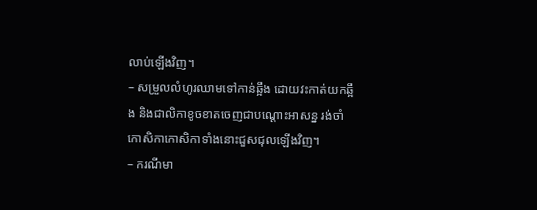លាប់ឡើងវិញ។
– សម្រួលលំហូរឈាមទៅកាន់ឆ្អឹង ដោយវះកាត់យកឆ្អឹង និងជាលិកាខូចខាតចេញជាបណ្ដោះអាសន្ន រង់ចាំកោសិកាកោសិកាទាំងនោះជួសជុលឡើងវិញ។
– ករណីមា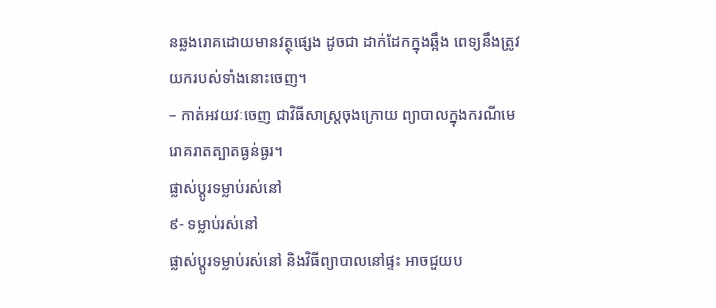នឆ្លងរោគដោយមានវត្ថុផ្សេង ដូចជា ដាក់ដែកក្នុងឆ្អឹង ពេទ្យនឹងត្រូវយករបស់ទាំងនោះចេញ។
– កាត់អវយវៈចេញ ជាវិធីសាស្ត្រចុងក្រោយ ព្យាបាលក្នុងករណីមេរោគរាតត្បាតធ្ងន់ធ្ងរ។
ផ្លាស់ប្តូរទម្លាប់រស់នៅ
៩- ទម្លាប់រស់នៅ
ផ្លាស់ប្តូរទម្លាប់រស់នៅ និងវិធីព្យាបាលនៅផ្ទះ អាចជួយប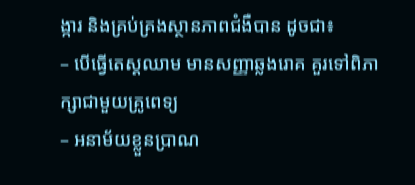ង្ការ និងគ្រប់គ្រងស្ថានភាពជំងឺបាន ដូចជា៖
– បើធ្វើតេស្តឈាម មានសញ្ញាឆ្លងរោគ គួរទៅពិភាក្សាជាមួយគ្រូពេទ្យ
– អនាម័យខ្លួនប្រាណ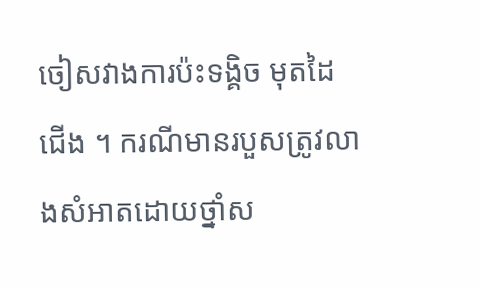ចៀសវាងការប៉ះទង្គិច មុតដៃជើង ។ ករណីមានរបួសត្រូវលាងសំអាតដោយថ្នាំស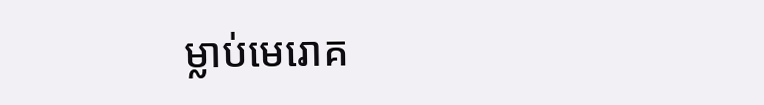ម្លាប់មេរោគ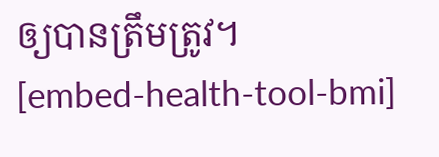ឲ្យបានត្រឹមត្រូវ។
[embed-health-tool-bmi]